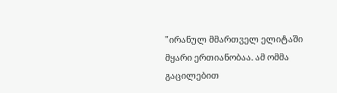"ირანულ მმართველ ელიტაში მყარი ერთიანობაა. ამ ომმა გაცილებით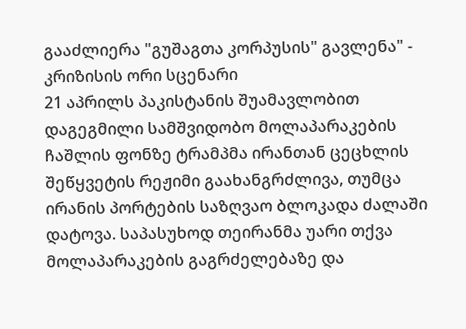გააძლიერა "გუშაგთა კორპუსის" გავლენა" - კრიზისის ორი სცენარი
21 აპრილს პაკისტანის შუამავლობით დაგეგმილი სამშვიდობო მოლაპარაკების ჩაშლის ფონზე ტრამპმა ირანთან ცეცხლის შეწყვეტის რეჟიმი გაახანგრძლივა, თუმცა ირანის პორტების საზღვაო ბლოკადა ძალაში დატოვა. საპასუხოდ თეირანმა უარი თქვა მოლაპარაკების გაგრძელებაზე და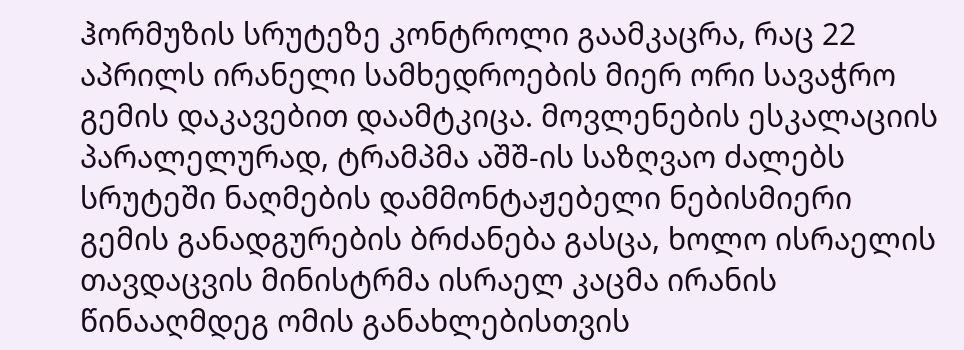ჰორმუზის სრუტეზე კონტროლი გაამკაცრა, რაც 22 აპრილს ირანელი სამხედროების მიერ ორი სავაჭრო გემის დაკავებით დაამტკიცა. მოვლენების ესკალაციის პარალელურად, ტრამპმა აშშ-ის საზღვაო ძალებს სრუტეში ნაღმების დამმონტაჟებელი ნებისმიერი გემის განადგურების ბრძანება გასცა, ხოლო ისრაელის თავდაცვის მინისტრმა ისრაელ კაცმა ირანის წინააღმდეგ ომის განახლებისთვის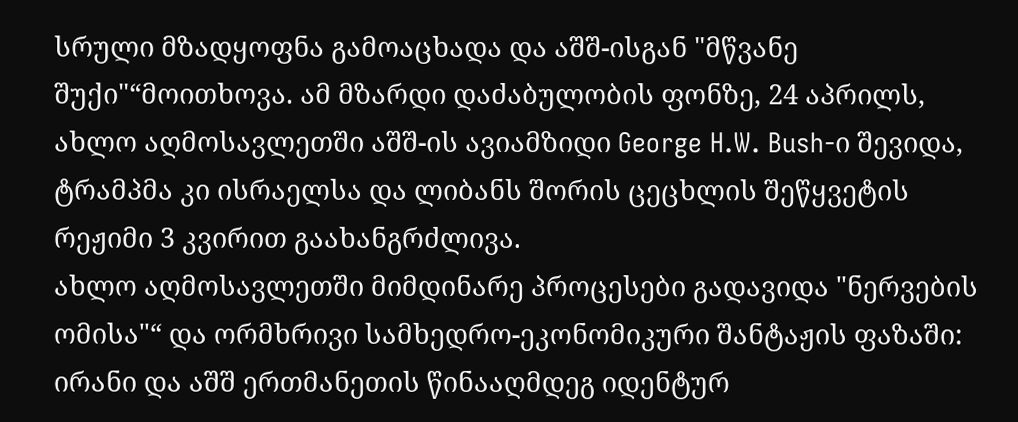სრული მზადყოფნა გამოაცხადა და აშშ-ისგან "მწვანე შუქი"“მოითხოვა. ამ მზარდი დაძაბულობის ფონზე, 24 აპრილს, ახლო აღმოსავლეთში აშშ-ის ავიამზიდი George H.W. Bush-ი შევიდა, ტრამპმა კი ისრაელსა და ლიბანს შორის ცეცხლის შეწყვეტის რეჟიმი 3 კვირით გაახანგრძლივა.
ახლო აღმოსავლეთში მიმდინარე პროცესები გადავიდა "ნერვების ომისა"“ და ორმხრივი სამხედრო-ეკონომიკური შანტაჟის ფაზაში: ირანი და აშშ ერთმანეთის წინააღმდეგ იდენტურ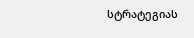სტრატეგიას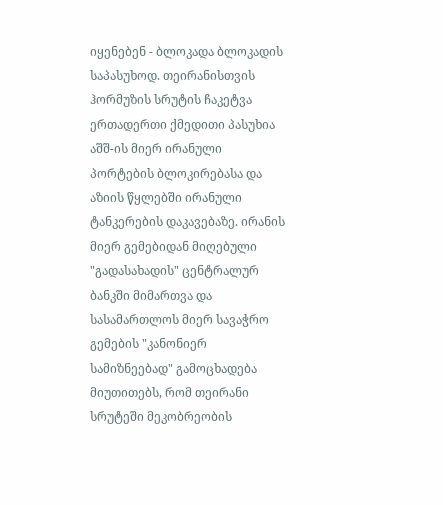იყენებენ - ბლოკადა ბლოკადის საპასუხოდ. თეირანისთვის ჰორმუზის სრუტის ჩაკეტვა ერთადერთი ქმედითი პასუხია აშშ-ის მიერ ირანული პორტების ბლოკირებასა და აზიის წყლებში ირანული ტანკერების დაკავებაზე. ირანის მიერ გემებიდან მიღებული "გადასახადის" ცენტრალურ ბანკში მიმართვა და სასამართლოს მიერ სავაჭრო გემების "კანონიერ სამიზნეებად" გამოცხადება მიუთითებს, რომ თეირანი სრუტეში მეკობრეობის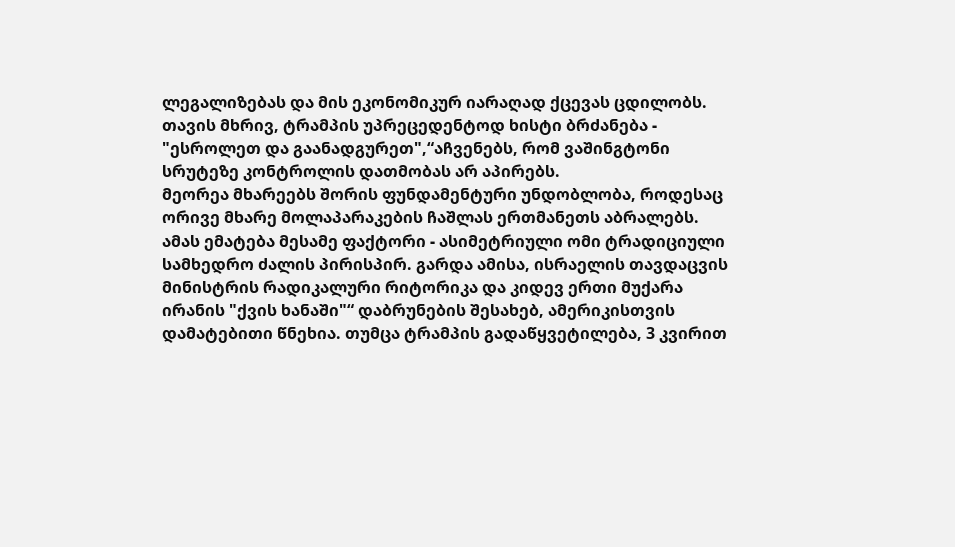ლეგალიზებას და მის ეკონომიკურ იარაღად ქცევას ცდილობს. თავის მხრივ, ტრამპის უპრეცედენტოდ ხისტი ბრძანება - "ესროლეთ და გაანადგურეთ",“აჩვენებს, რომ ვაშინგტონი სრუტეზე კონტროლის დათმობას არ აპირებს.
მეორეა მხარეებს შორის ფუნდამენტური უნდობლობა, როდესაც ორივე მხარე მოლაპარაკების ჩაშლას ერთმანეთს აბრალებს. ამას ემატება მესამე ფაქტორი - ასიმეტრიული ომი ტრადიციული სამხედრო ძალის პირისპირ. გარდა ამისა, ისრაელის თავდაცვის მინისტრის რადიკალური რიტორიკა და კიდევ ერთი მუქარა ირანის "ქვის ხანაში"“ დაბრუნების შესახებ, ამერიკისთვის დამატებითი წნეხია. თუმცა ტრამპის გადაწყვეტილება, 3 კვირით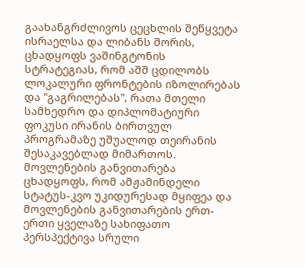გაახანგრძლივოს ცეცხლის შეწყვეტა ისრაელსა და ლიბანს შორის, ცხადყოფს ვაშინგტონის სტრატეგიას, რომ აშშ ცდილობს ლოკალური ფრონტების იზოლირებას და "გაგრილებას", რათა მთელი სამხედრო და დიპლომატიური ფოკუსი ირანის ბირთვულ პროგრამაზე უშუალოდ თეირანის შესაკავებლად მიმართოს. მოვლენების განვითარება ცხადყოფს, რომ ამჟამინდელი სტატუს-კვო უკიდურესად მყიფეა და მოვლენების განვითარების ერთ-ერთი ყველაზე სახიფათო პერსპექტივა სრული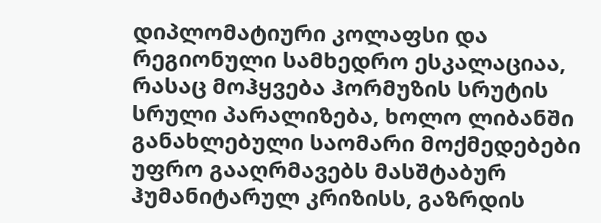დიპლომატიური კოლაფსი და რეგიონული სამხედრო ესკალაციაა, რასაც მოჰყვება ჰორმუზის სრუტის სრული პარალიზება, ხოლო ლიბანში განახლებული საომარი მოქმედებები უფრო გააღრმავებს მასშტაბურ ჰუმანიტარულ კრიზისს, გაზრდის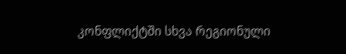კონფლიქტში სხვა რეგიონული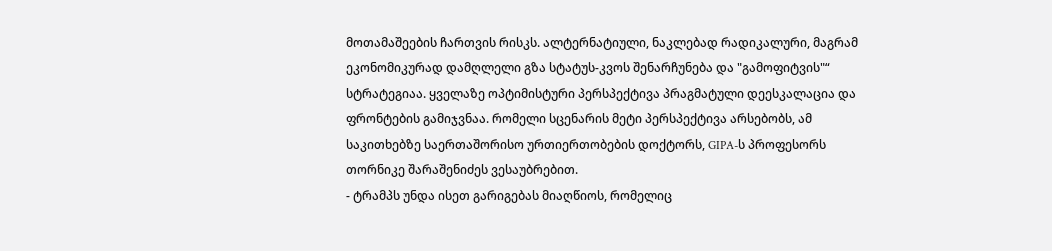მოთამაშეების ჩართვის რისკს. ალტერნატიული, ნაკლებად რადიკალური, მაგრამ ეკონომიკურად დამღლელი გზა სტატუს-კვოს შენარჩუნება და "გამოფიტვის"“ სტრატეგიაა. ყველაზე ოპტიმისტური პერსპექტივა პრაგმატული დეესკალაცია და ფრონტების გამიჯვნაა. რომელი სცენარის მეტი პერსპექტივა არსებობს, ამ საკითხებზე საერთაშორისო ურთიერთობების დოქტორს, GIPA-ს პროფესორს თორნიკე შარაშენიძეს ვესაუბრებით.
- ტრამპს უნდა ისეთ გარიგებას მიაღწიოს, რომელიც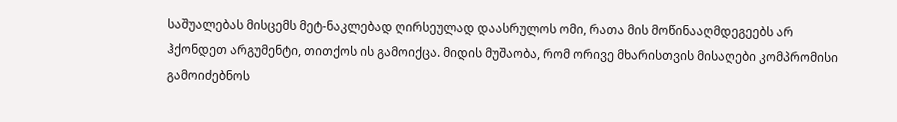საშუალებას მისცემს მეტ-ნაკლებად ღირსეულად დაასრულოს ომი, რათა მის მოწინააღმდეგეებს არ ჰქონდეთ არგუმენტი, თითქოს ის გამოიქცა. მიდის მუშაობა, რომ ორივე მხარისთვის მისაღები კომპრომისი გამოიძებნოს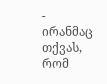- ირანმაც თქვას, რომ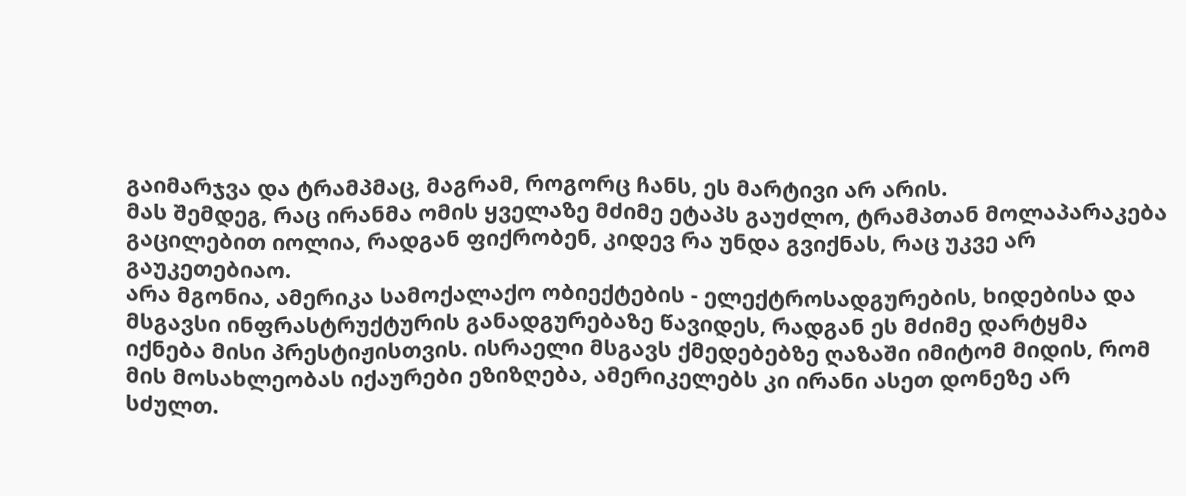გაიმარჯვა და ტრამპმაც, მაგრამ, როგორც ჩანს, ეს მარტივი არ არის.
მას შემდეგ, რაც ირანმა ომის ყველაზე მძიმე ეტაპს გაუძლო, ტრამპთან მოლაპარაკება გაცილებით იოლია, რადგან ფიქრობენ, კიდევ რა უნდა გვიქნას, რაც უკვე არ გაუკეთებიაო.
არა მგონია, ამერიკა სამოქალაქო ობიექტების - ელექტროსადგურების, ხიდებისა და მსგავსი ინფრასტრუქტურის განადგურებაზე წავიდეს, რადგან ეს მძიმე დარტყმა იქნება მისი პრესტიჟისთვის. ისრაელი მსგავს ქმედებებზე ღაზაში იმიტომ მიდის, რომ მის მოსახლეობას იქაურები ეზიზღება, ამერიკელებს კი ირანი ასეთ დონეზე არ სძულთ.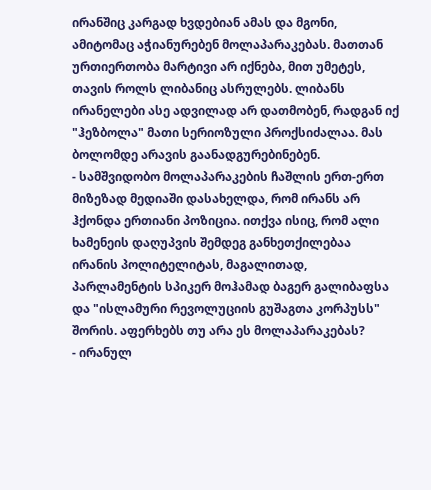ირანშიც კარგად ხვდებიან ამას და მგონი, ამიტომაც აჭიანურებენ მოლაპარაკებას. მათთან ურთიერთობა მარტივი არ იქნება, მით უმეტეს, თავის როლს ლიბანიც ასრულებს. ლიბანს ირანელები ასე ადვილად არ დათმობენ, რადგან იქ "ჰეზბოლა" მათი სერიოზული პროქსიძალაა. მას ბოლომდე არავის გაანადგურებინებენ.
- სამშვიდობო მოლაპარაკების ჩაშლის ერთ-ერთ მიზეზად მედიაში დასახელდა, რომ ირანს არ ჰქონდა ერთიანი პოზიცია. ითქვა ისიც, რომ ალი ხამენეის დაღუპვის შემდეგ განხეთქილებაა ირანის პოლიტელიტას, მაგალითად, პარლამენტის სპიკერ მოჰამად ბაგერ გალიბაფსა და "ისლამური რევოლუციის გუშაგთა კორპუსს" შორის. აფერხებს თუ არა ეს მოლაპარაკებას?
- ირანულ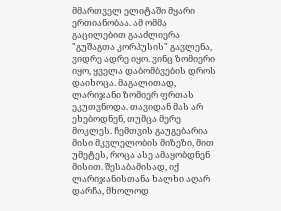მმართველ ელიტაში მყარი ერთიანობაა. ამ ომმა გაცილებით გააძლიერა "გუშაგთა კორპუსის" გავლენა, ვიდრე ადრე იყო. ვინც ზომიერი იყო, ყველა დაბომბვების დროს დაიხოცა. მაგალითად, ლარიჯანი ზომიერ ფრთას ეკუთვნოდა. თავიდან მას არ ეხებოდნენ, თუმცა მერე მოკლეს. ჩემთვის გაუგებარია მისი მკვლელობის მიზეზი, მით უმეტეს, როცა ასე ამაყობდნენ მისით. შესაბამისად, იქ ლარიჯანისთანა ხალხი აღარ დარჩა, მხოლოდ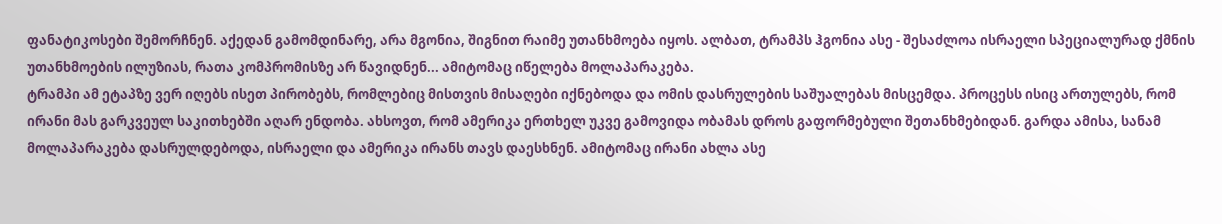ფანატიკოსები შემორჩნენ. აქედან გამომდინარე, არა მგონია, შიგნით რაიმე უთანხმოება იყოს. ალბათ, ტრამპს ჰგონია ასე - შესაძლოა ისრაელი სპეციალურად ქმნის უთანხმოების ილუზიას, რათა კომპრომისზე არ წავიდნენ... ამიტომაც იწელება მოლაპარაკება.
ტრამპი ამ ეტაპზე ვერ იღებს ისეთ პირობებს, რომლებიც მისთვის მისაღები იქნებოდა და ომის დასრულების საშუალებას მისცემდა. პროცესს ისიც ართულებს, რომ ირანი მას გარკვეულ საკითხებში აღარ ენდობა. ახსოვთ, რომ ამერიკა ერთხელ უკვე გამოვიდა ობამას დროს გაფორმებული შეთანხმებიდან. გარდა ამისა, სანამ მოლაპარაკება დასრულდებოდა, ისრაელი და ამერიკა ირანს თავს დაესხნენ. ამიტომაც ირანი ახლა ასე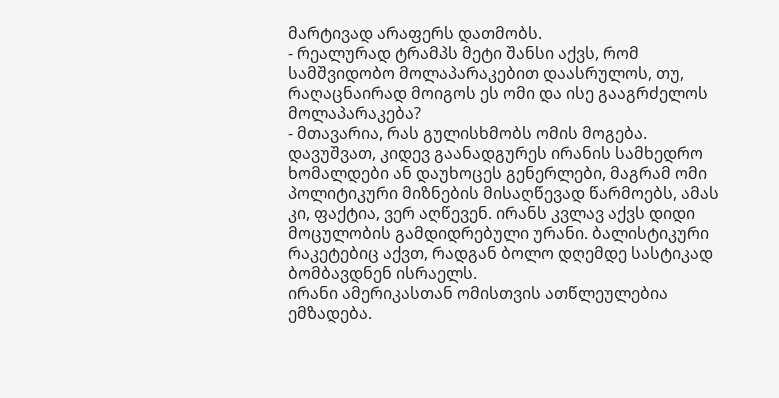მარტივად არაფერს დათმობს.
- რეალურად ტრამპს მეტი შანსი აქვს, რომ სამშვიდობო მოლაპარაკებით დაასრულოს, თუ, რაღაცნაირად მოიგოს ეს ომი და ისე გააგრძელოს მოლაპარაკება?
- მთავარია, რას გულისხმობს ომის მოგება. დავუშვათ, კიდევ გაანადგურეს ირანის სამხედრო ხომალდები ან დაუხოცეს გენერლები, მაგრამ ომი პოლიტიკური მიზნების მისაღწევად წარმოებს, ამას კი, ფაქტია, ვერ აღწევენ. ირანს კვლავ აქვს დიდი მოცულობის გამდიდრებული ურანი. ბალისტიკური რაკეტებიც აქვთ, რადგან ბოლო დღემდე სასტიკად ბომბავდნენ ისრაელს.
ირანი ამერიკასთან ომისთვის ათწლეულებია ემზადება.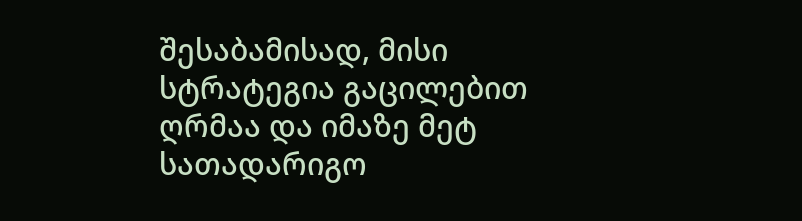შესაბამისად, მისი სტრატეგია გაცილებით ღრმაა და იმაზე მეტ სათადარიგო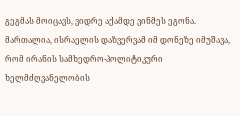გეგმას მოიცავს, ვიდრე აქამდე ვინმეს ეგონა. მართალია, ისრაელის დაზვერვამ იმ დონეზე იმუშავა, რომ ირანის სამხედრო-პოლიტიკური ხელმძღვანელობის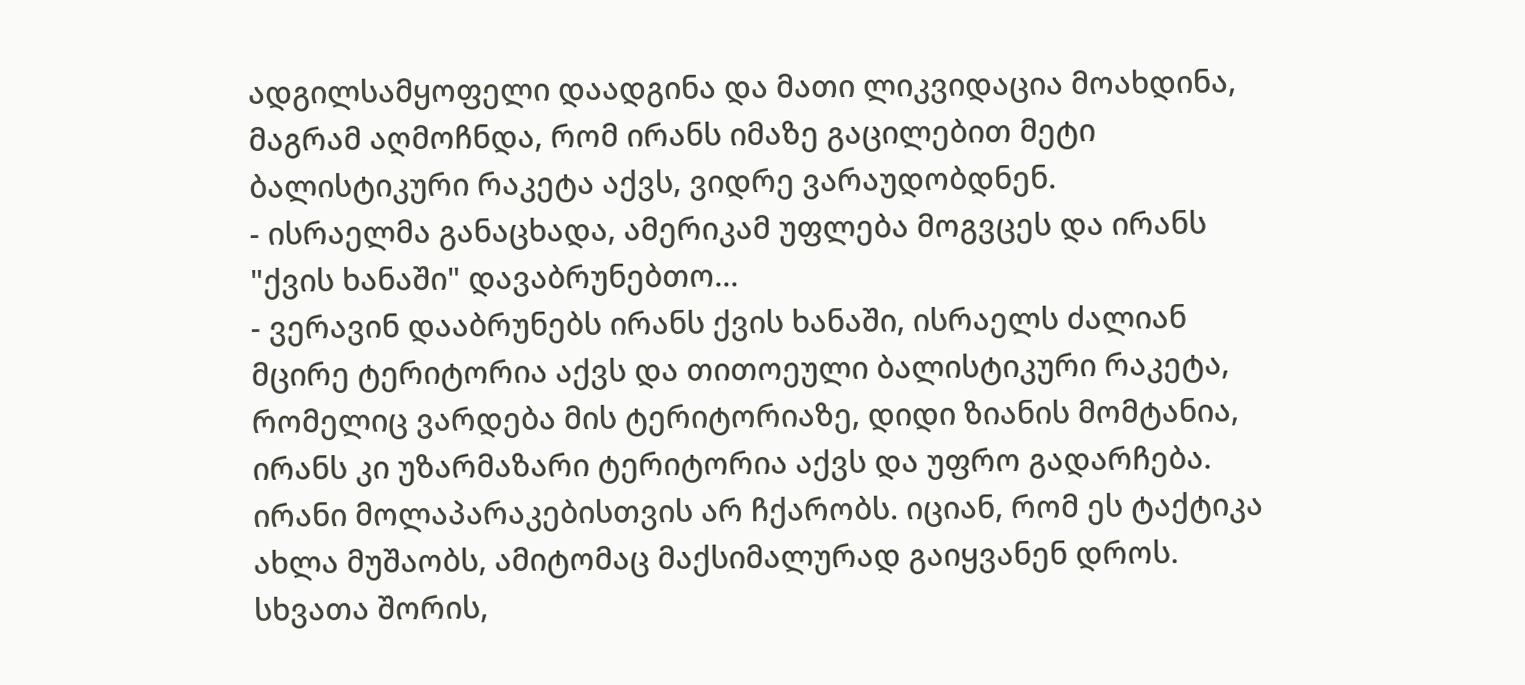ადგილსამყოფელი დაადგინა და მათი ლიკვიდაცია მოახდინა, მაგრამ აღმოჩნდა, რომ ირანს იმაზე გაცილებით მეტი ბალისტიკური რაკეტა აქვს, ვიდრე ვარაუდობდნენ.
- ისრაელმა განაცხადა, ამერიკამ უფლება მოგვცეს და ირანს "ქვის ხანაში" დავაბრუნებთო...
- ვერავინ დააბრუნებს ირანს ქვის ხანაში, ისრაელს ძალიან მცირე ტერიტორია აქვს და თითოეული ბალისტიკური რაკეტა, რომელიც ვარდება მის ტერიტორიაზე, დიდი ზიანის მომტანია, ირანს კი უზარმაზარი ტერიტორია აქვს და უფრო გადარჩება.
ირანი მოლაპარაკებისთვის არ ჩქარობს. იციან, რომ ეს ტაქტიკა ახლა მუშაობს, ამიტომაც მაქსიმალურად გაიყვანენ დროს. სხვათა შორის,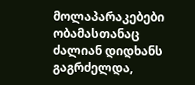მოლაპარაკებები ობამასთანაც ძალიან დიდხანს გაგრძელდა,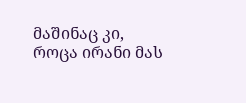მაშინაც კი, როცა ირანი მას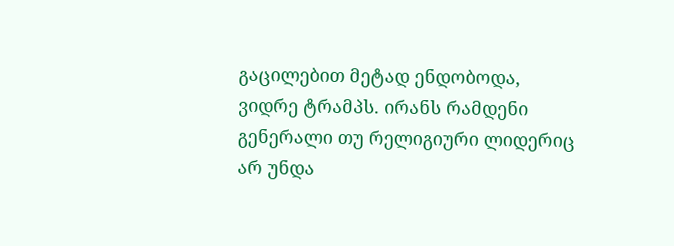გაცილებით მეტად ენდობოდა, ვიდრე ტრამპს. ირანს რამდენი გენერალი თუ რელიგიური ლიდერიც არ უნდა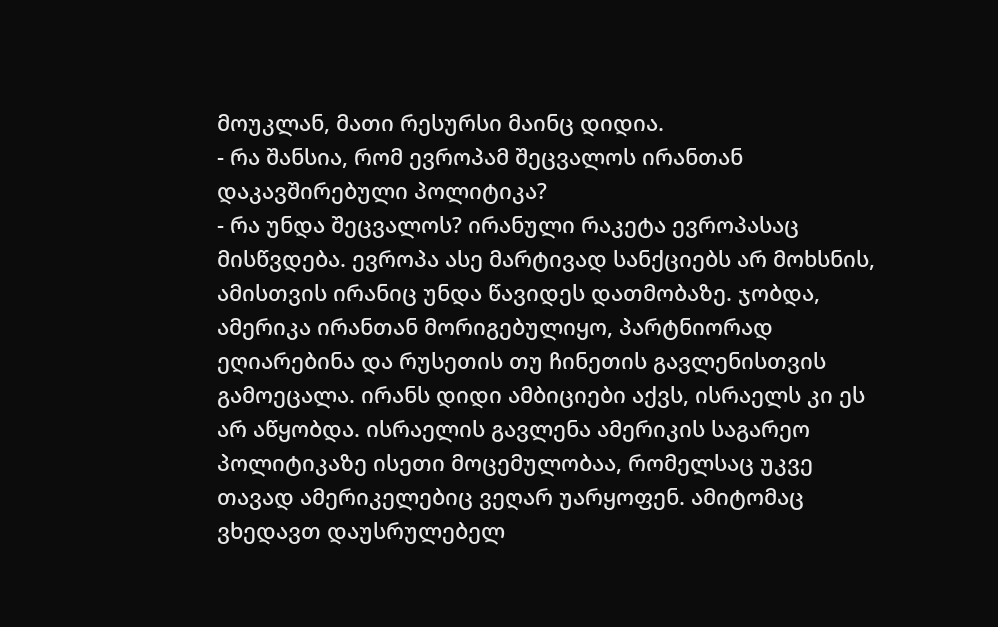მოუკლან, მათი რესურსი მაინც დიდია.
- რა შანსია, რომ ევროპამ შეცვალოს ირანთან დაკავშირებული პოლიტიკა?
- რა უნდა შეცვალოს? ირანული რაკეტა ევროპასაც მისწვდება. ევროპა ასე მარტივად სანქციებს არ მოხსნის, ამისთვის ირანიც უნდა წავიდეს დათმობაზე. ჯობდა, ამერიკა ირანთან მორიგებულიყო, პარტნიორად ეღიარებინა და რუსეთის თუ ჩინეთის გავლენისთვის გამოეცალა. ირანს დიდი ამბიციები აქვს, ისრაელს კი ეს არ აწყობდა. ისრაელის გავლენა ამერიკის საგარეო პოლიტიკაზე ისეთი მოცემულობაა, რომელსაც უკვე თავად ამერიკელებიც ვეღარ უარყოფენ. ამიტომაც ვხედავთ დაუსრულებელ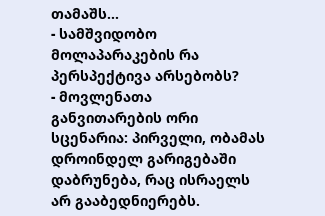თამაშს...
- სამშვიდობო მოლაპარაკების რა პერსპექტივა არსებობს?
- მოვლენათა განვითარების ორი სცენარია: პირველი, ობამას დროინდელ გარიგებაში დაბრუნება, რაც ისრაელს არ გააბედნიერებს.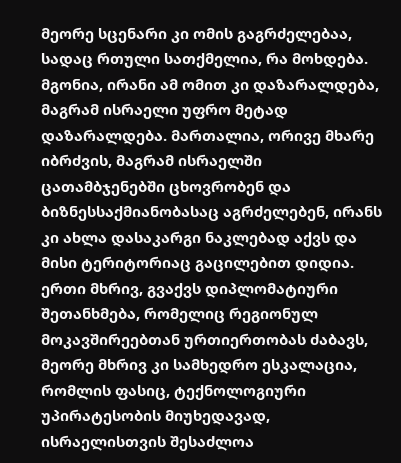მეორე სცენარი კი ომის გაგრძელებაა, სადაც რთული სათქმელია, რა მოხდება. მგონია, ირანი ამ ომით კი დაზარალდება, მაგრამ ისრაელი უფრო მეტად დაზარალდება. მართალია, ორივე მხარე იბრძვის, მაგრამ ისრაელში ცათამბჯენებში ცხოვრობენ და ბიზნესსაქმიანობასაც აგრძელებენ, ირანს კი ახლა დასაკარგი ნაკლებად აქვს და მისი ტერიტორიაც გაცილებით დიდია. ერთი მხრივ, გვაქვს დიპლომატიური შეთანხმება, რომელიც რეგიონულ მოკავშირეებთან ურთიერთობას ძაბავს, მეორე მხრივ კი სამხედრო ესკალაცია, რომლის ფასიც, ტექნოლოგიური უპირატესობის მიუხედავად, ისრაელისთვის შესაძლოა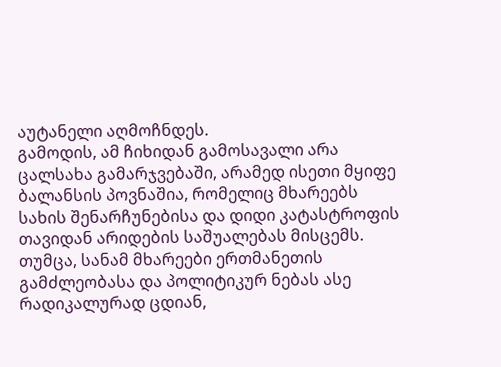აუტანელი აღმოჩნდეს.
გამოდის, ამ ჩიხიდან გამოსავალი არა ცალსახა გამარჯვებაში, არამედ ისეთი მყიფე ბალანსის პოვნაშია, რომელიც მხარეებს სახის შენარჩუნებისა და დიდი კატასტროფის თავიდან არიდების საშუალებას მისცემს. თუმცა, სანამ მხარეები ერთმანეთის გამძლეობასა და პოლიტიკურ ნებას ასე რადიკალურად ცდიან,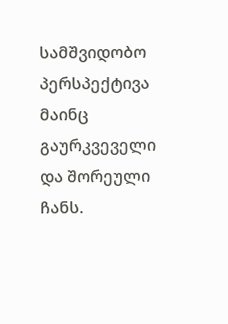სამშვიდობო პერსპექტივა მაინც გაურკვეველი და შორეული ჩანს.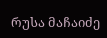რუსა მაჩაიძე